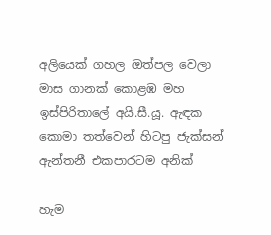අලියෙක් ගහල ඔත්පල වෙලා මාස ගානක් කොළඹ මහ ඉස්පිරිතාලේ අයි.සී.යූ. ඇඳක කොමා තත්වෙන් හිටපු ජැක්සන් ඇන්තනී එකපාරටම අනික්

හැම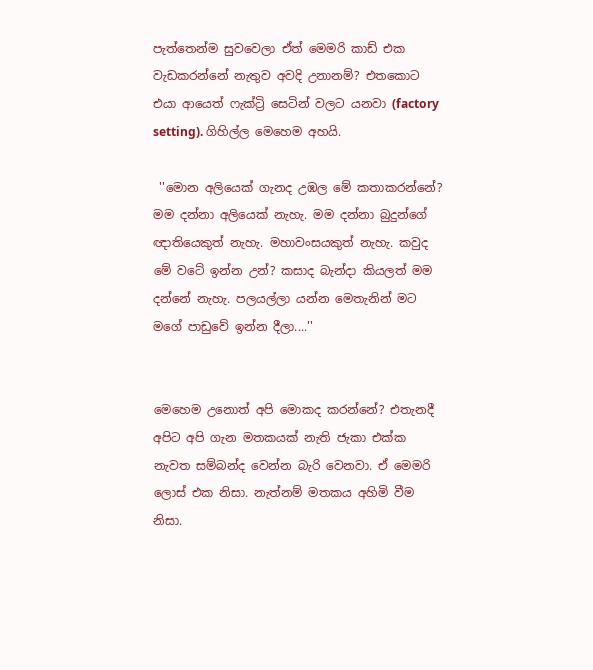පැත්තෙන්ම සුවවෙලා ඒත් මෙමරි කාඩ් එක වැඩකරන්නේ නැතුව අවදි උනානම්? එතකොට එයා ආයෙත් ෆැක්ට්‍රි සෙටින් වලට යනවා (factory setting). ගිහිල්ල මෙහෙම අහයි.

 ''මොන අලියෙක් ගැනද උඹල මේ කතාකරන්නේ? මම දන්නා අලියෙක් නැහැ. මම දන්නා බුදුන්ගේ ඥාතියෙකුත් නැහැ. මහාවංසයකුත් නැහැ. කවුද මේ වටේ ඉන්න උන්? කසාද බැන්දා කියලත් මම දන්නේ නැහැ. පලයල්ලා යන්න මෙතැනින් මට මගේ පාඩුවේ ඉන්න දීලා....''


මෙහෙම උනොත් අපි මොකද කරන්නේ? එතැනදී අපිට අපි ගැන මතකයක් නැති ජැකා එක්ක නැවත සම්බන්ද වෙන්න බැරි වෙනවා. ඒ මෙමරි ලොස් එක නිසා. නැත්නම් මතකය අහිමි වීම නිසා.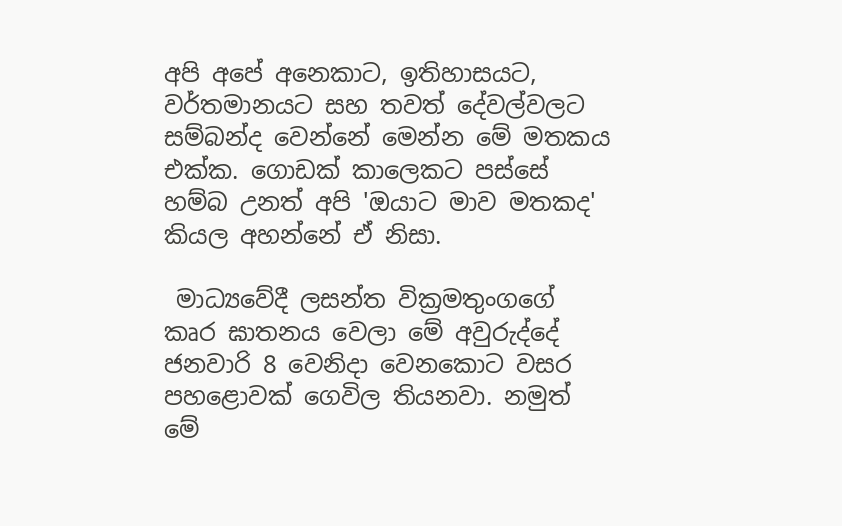අපි අපේ අනෙකාට, ඉතිහාසයට, වර්තමානයට සහ තවත් දේවල්වලට සම්බන්ද වෙන්නේ මෙන්න මේ මතකය එක්ක. ගොඩක් කාලෙකට පස්සේ හම්බ උනත් අපි 'ඔයාට මාව මතකද' කියල අහන්නේ ඒ නිසා.

 මාධ්‍යවේදී ලසන්ත වික්‍රමතුංගගේ කෘර ඝාතනය වෙලා මේ අවුරුද්දේ ජනවාරි 8 වෙනිදා වෙනකොට වසර පහළොවක් ගෙවිල තියනවා. නමුත් මේ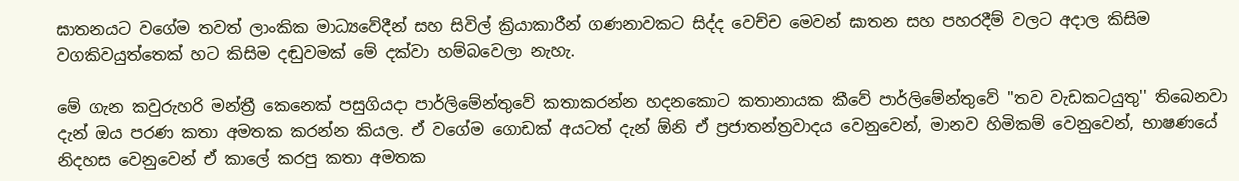ඝාතනයට වගේම තවත් ලාංකික මාධ්‍යවේදීන් සහ සිවිල් ක්‍රියාකාරීන් ගණනාවකට සිද්ද වෙච්ච මෙවන් ඝාතන සහ පහරදීම් වලට අදාල කිසිම වගකිවයුත්තෙක් හට කිසිම දඬුවමක් මේ දක්වා හම්බවෙලා නැහැ.

මේ ගැන කවුරුහරි මන්ත්‍රී කෙනෙක් පසුගියදා පාර්ලිමේන්තුවේ කතාකරන්න හදනකොට කතානායක කීවේ පාර්ලිමේන්තුවේ ''තව වැඩකටයුතු'' තිබෙනවා දැන් ඔය පරණ කතා අමතක කරන්න කියල. ඒ වගේම ගොඩක් අයටත් දැන් ඕනි ඒ ප්‍රජාතන්ත්‍රවාදය වෙනුවෙන්, මානව හිමිකම් වෙනුවෙන්, භාෂණයේ නිදහස වෙනුවෙන් ඒ කාලේ කරපු කතා අමතක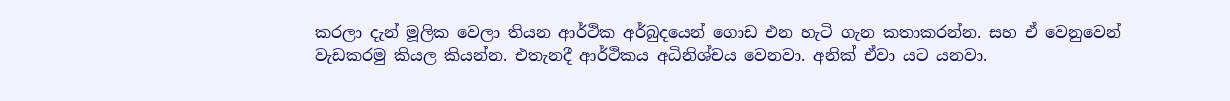කරලා දැන් මූලික වෙලා තියන ආර්ථික අර්බුදයෙන් ගොඩ එන හැටි ගැන කතාකරන්න. සහ ඒ වෙනුවෙන් වැඩකරමු කියල කියන්න. එතැනදී ආර්ථිකය අධිනිශ්චය වෙනවා. අනික් ඒවා යට යනවා.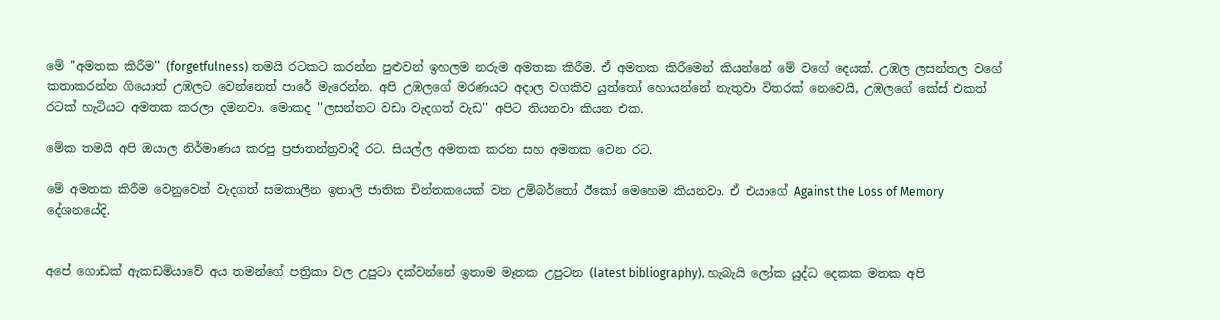මේ ''අමතක කිරීම'' (forgetfulness) තමයි රටකට කරන්න පුළුවන් ඉහලම නරුම අමතක කිරීම. ඒ අමතක කිරීමෙන් කියන්නේ මේ වගේ දෙයක්. උඹල ලසන්තල වගේ කතාකරන්න ගියොත් උඹලට වෙන්නෙත් පාරේ මැරෙන්න. අපි උඹලගේ මරණයට අදාල වගකිව යුත්තෝ හොයන්නේ නැතුවා විතරක් නෙවෙයි, උඹලගේ කේස් එකත් රටක් හැටියට අමතක කරලා දමනවා. මොකද ''ලසන්තට වඩා වැදගත් වැඩ'' අපිට තියනවා කියන එක.

මේක තමයි අපි ඔයාල නිර්මාණය කරපු ප්‍රජාතන්ත්‍රවාදී රට. සියල්ල අමතක කරන සහ අමතක වෙන රට.

මේ අමතක කිරීම වෙනුවෙන් වැදගත් සමකාලීන ඉතාලි ජාතික චින්තකයෙක් වන උම්බර්තෝ ඊකෝ මෙහෙම කියනවා. ඒ එයාගේ Against the Loss of Memory දේශනයේදි.


අපේ ගොඩක් ඇකඩමියාවේ අය තමන්ගේ පත්‍රිකා වල උපුටා දක්වන්නේ ඉතාම මෑතක උපුටන (latest bibliography). හැබැයි ලෝක යුද්ධ දෙකක මතක අපි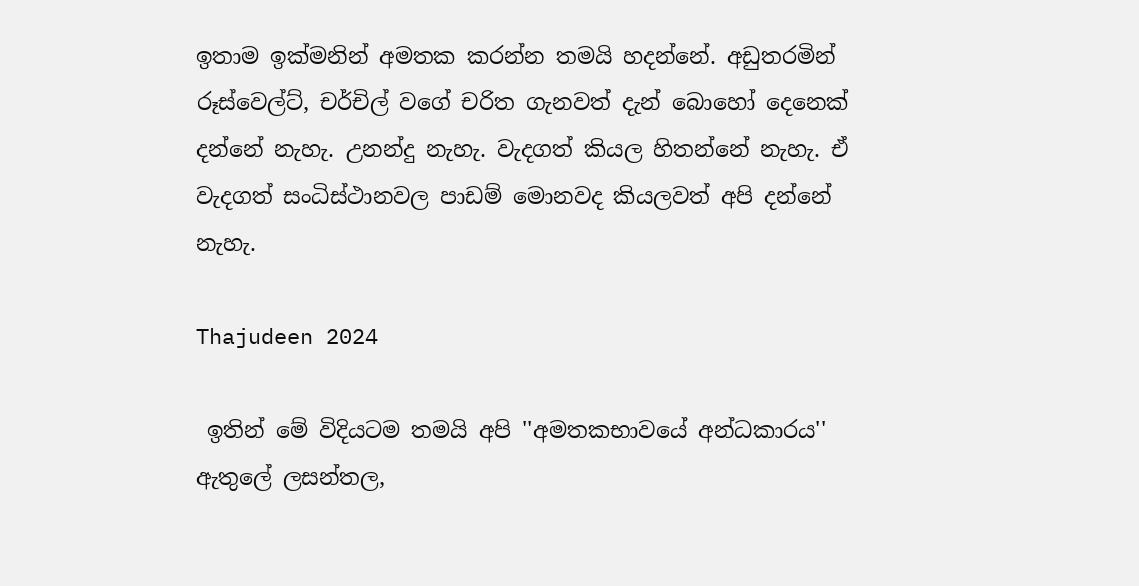ඉතාම ඉක්මනින් අමතක කරන්න තමයි හදන්නේ. අඩුතරමින් රූස්වෙල්ට්, චර්චිල් වගේ චරිත ගැනවත් දැන් බොහෝ දෙනෙක් දන්නේ නැහැ. උනන්දු නැහැ. වැදගත් කියල හිතන්නේ නැහැ. ඒ වැදගත් සංධිස්ථානවල පාඩම් මොනවද කියලවත් අපි දන්නේ නැහැ.

Thajudeen 2024

 ඉතින් මේ විදියටම තමයි අපි ''අමතකභාවයේ අන්ධකාරය'' ඇතුලේ ලසන්තල,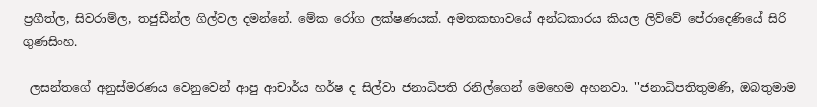ප්‍රගීත්ල, සිවරාම්ල, තජුඩීන්ල ගිල්වල දමන්නේ. මේක රෝග ලක්ෂණයක්. අමතකභාවයේ අන්ධකාරය කියල ලිව්වේ පේරාදෙණියේ සිරි ගුණසිංහ.

 ලසන්තගේ අනුස්මරණය වෙනුවෙන් ආපු ආචාර්ය හර්ෂ ද සිල්වා ජනාධිපති රනිල්ගෙන් මෙහෙම අහනවා. ''ජනාධිපතිතුමණි, ඔබතුමාම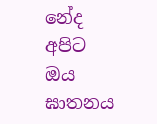නේද අපිට ඔය ඝාතනය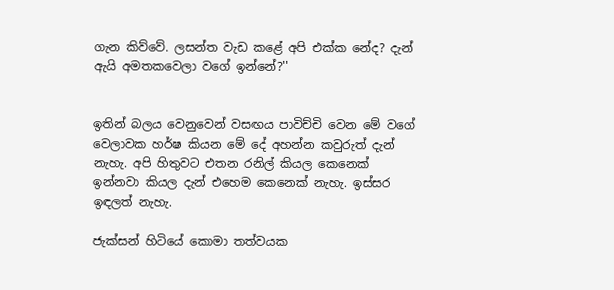ගැන කිව්වේ. ලසන්ත වැඩ කළේ අපි එක්ක නේද? දැන් ඇයි අමතකවෙලා වගේ ඉන්නේ?''


ඉතින් බලය වෙනුවෙන් වසඟය පාවිච්චි වෙන මේ වගේ වෙලාවක හර්ෂ කියන මේ දේ අහන්න කවුරුත් දැන් නැහැ. අපි හිතුවට එතන රනිල් කියල කෙනෙක් ඉන්නවා කියල දැන් එහෙම කෙනෙක් නැහැ. ඉස්සර ඉඳලත් නැහැ.

ජැක්සන් හිටියේ කොමා තත්වයක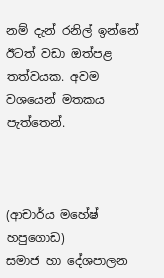නම් දැන් රනිල් ඉන්නේ ඊටත් වඩා ඔත්පළ තත්වයක. අවම වශයෙන් මතකය පැත්තෙන්.



(ආචාර්ය මහේෂ් හපුගොඩ)
සමාජ හා දේශපාලන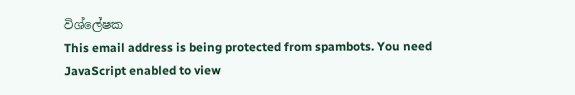විශ්ලේෂක
This email address is being protected from spambots. You need JavaScript enabled to view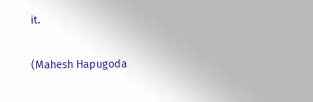it.

(Mahesh Hapugoda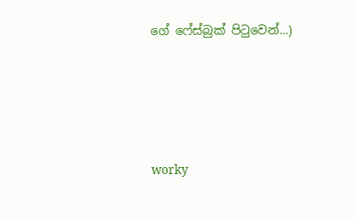ගේ ෆේස්බුක් පිටුවෙන්...)




worky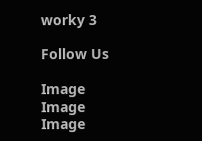worky 3

Follow Us

Image
Image
Image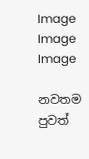Image
Image
Image

නවතම පුවත්